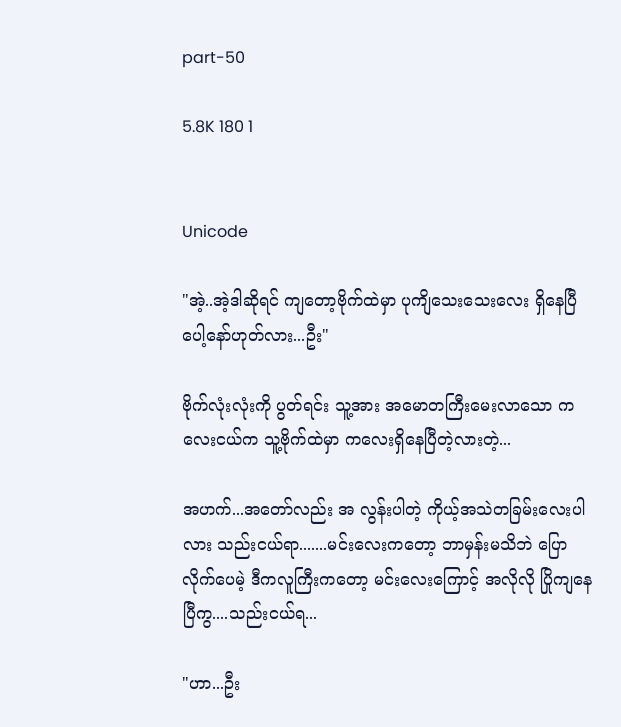part-50

5.8K 180 1


Unicode

"အဲ့..အဲ့ဒါဆိုရင် ကျတော့ဗိုက်ထဲမှာ ပုကျိသေးသေးလေး ရှိနေပြီပေါ့နော်ဟုတ်လား...ဦး"

ဗိုက်လုံးလုံးကို ပွတ်ရင်း သူ့အား အမောတကြီးမေးလာသော ကလေးငယ်က သူ့ဗိုက်ထဲမှာ ကလေးရှိနေပြီတဲ့လားတဲ့...

အဟက်...အတော်လည်း အ လွန်းပါတဲ့ ကိုယ့်အသဲတခြမ်းလေးပါလား သည်းငယ်ရာ.......မင်းလေးကတော့ ဘာမှန်းမသိဘဲ ပြောလိုက်ပေမဲ့ ဒီကလူကြီးကတော့ မင်းလေးကြောင့် အလိုလို ပြိုကျနေပြီကွ....သည်းငယ်ရ...

"ဟာ...ဦး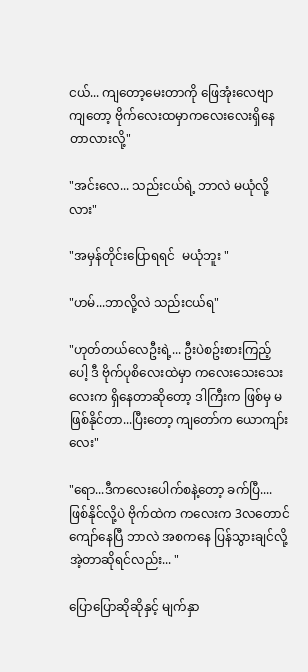ငယ်... ကျတော့မေးတာကို ဖြေအုံးလေဗျာ ကျတော့ ဗိုက်လေးထမှာကလေးလေးရှိနေတာလားလို့"

"အင်းလေ... သည်းငယ်ရဲ့ ဘာလဲ မယုံလို့လား"

"အမှန်တိုင်းပြောရရင်  မယုံဘူး "

"ဟမ်...ဘာလို့လဲ သည်းငယ်ရ"

"ဟုတ်တယ်လေဦးရဲ့... ဦးပဲစဥ်းစားကြည့်ပေါ့ ဒီ ဗိုက်ပုစိလေးထဲမှာ ကလေးသေးသေးလေးက ရှိနေတာဆိုတော့ ဒါကြီးက ဖြစ်မှ မဖြစ်နိုင်တာ...ပြီးတော့ ကျတော်က ယောကျာ်းလေး"

"ရော...ဒီကလေးပေါက်စနဲ့တော့ ခက်ပြီ.... ဖြစ်နိုင်လို့ပဲ ဗိုက်ထဲက ကလေးက 3လတောင်ကျော်နေပြီ ဘာလဲ အစကနေ ပြန်သွားချင်လို့ အဲ့တာဆိုရင်လည်း... "

ပြောပြောဆိုဆိုနှင့် မျက်နှာ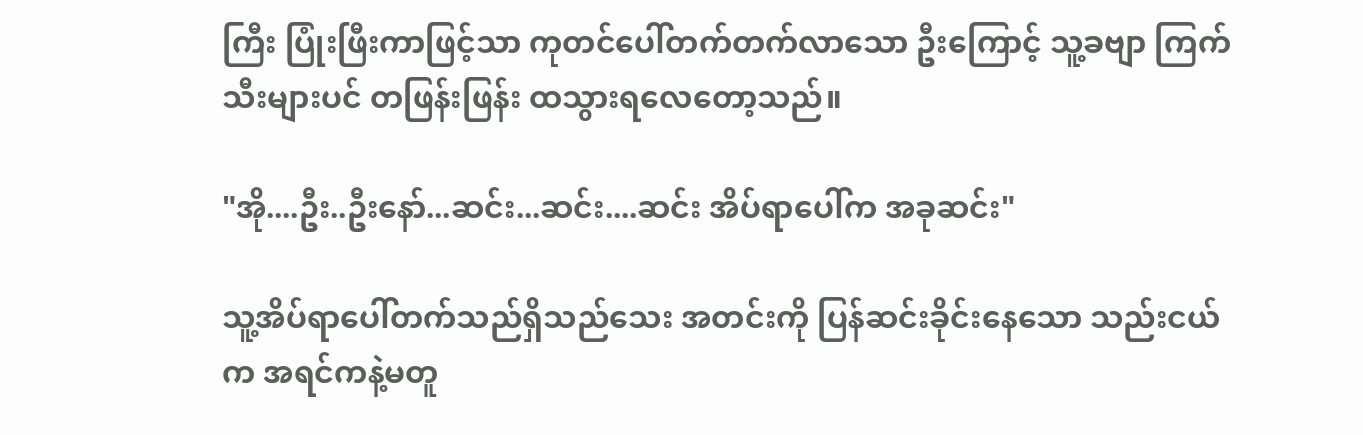ကြီး ပြုံးဖြီးကာဖြင့်သာ ကုတင်ပေါ်တက်တက်လာသော ဦးကြောင့် သူ့ခဗျာ ကြက်သီးများပင် တဖြန်းဖြန်း ထသွားရလေတော့သည်။

"အို....ဦး..ဦးနော်...ဆင်း...ဆင်း....ဆင်း အိပ်ရာပေါ်က အခုဆင်း"

သူ့အိပ်ရာပေါ်တက်သည်ရှိသည်သေး အတင်းကို ပြန်ဆင်းခိုင်းနေသော သည်းငယ်က အရင်ကနဲ့မတူ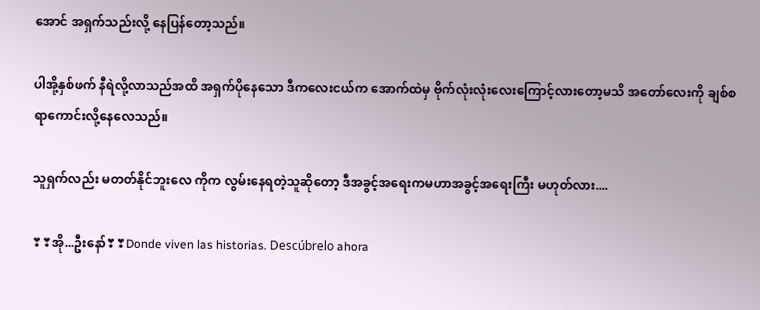အောင် အရှက်သည်းလို့ နေပြန်တော့သည်။

ပါအို့နှစ်ဖက် နီရဲလို့လာသည်အထိ အရှက်ပိုနေသော ဒီကလေးငယ်က အောက်ထဲမှ ဗိုက်လုံးလုံးလေးကြောင့်လားတော့မသိ အတော်လေးကို ချစ်စရာကောင်းလို့နေလေသည်။

သူရှက်လည်း မတတ်နိုင်ဘူးလေ ကိုက လွမ်းနေရတဲ့သူဆိုတော့ ဒီအခွင့်အရေးကမဟာအခွင့်အရေးကြီး မဟုတ်လား....

❣❣အို...ဦးနော်❣❣Donde viven las historias. Descúbrelo ahora